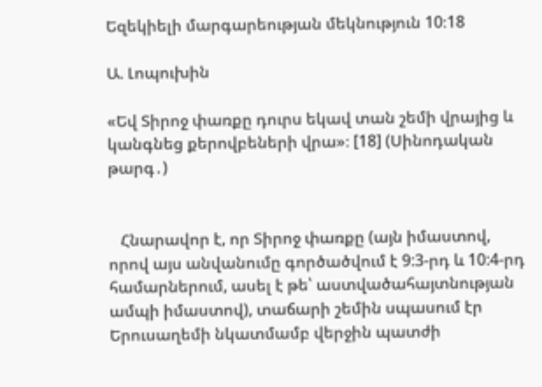Եզեկիելի մարգարեության մեկնություն 10։18

Ա. Լոպուխին

«Եվ Տիրոջ փառքը դուրս եկավ տան շեմի վրայից և կանգնեց քերովբեների վրա»։ [18] (Սինոդական թարգ․)


   Հնարավոր է, որ Տիրոջ փառքը (այն իմաստով, որով այս անվանումը գործածվում է 9:3-րդ և 10:4-րդ համարներում, ասել է թե՝ աստվածահայտնության ամպի իմաստով), տաճարի շեմին սպասում էր Երուսաղեմի նկատմամբ վերջին պատժի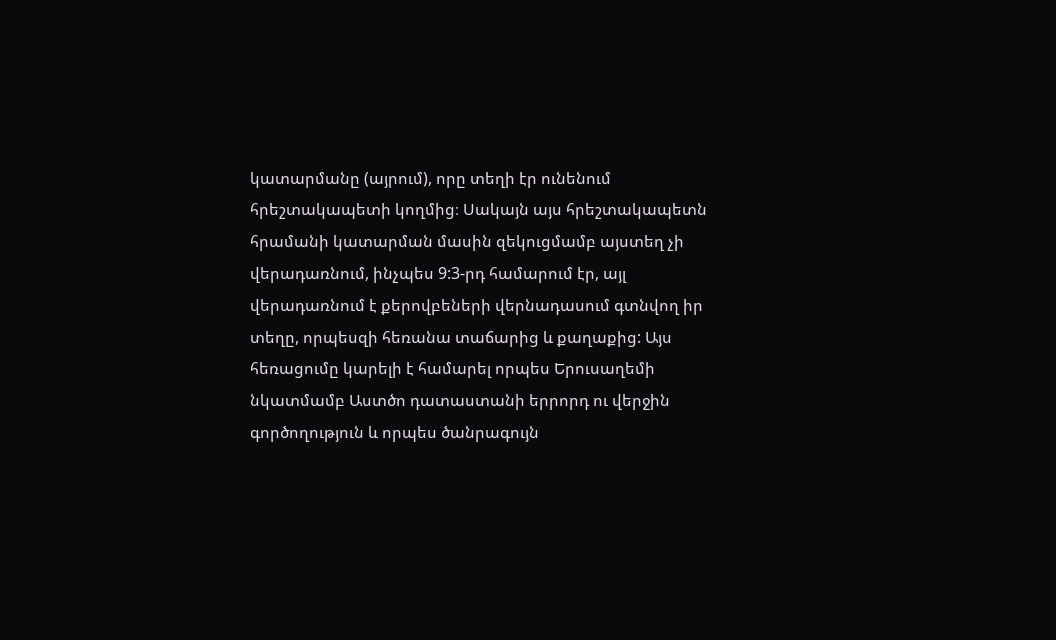կատարմանը (այրում), որը տեղի էր ունենում հրեշտակապետի կողմից։ Սակայն այս հրեշտակապետն հրամանի կատարման մասին զեկուցմամբ այստեղ չի վերադառնում, ինչպես 9:3-րդ համարում էր, այլ վերադառնում է քերովբեների վերնադասում գտնվող իր տեղը, որպեսզի հեռանա տաճարից և քաղաքից: Այս հեռացումը կարելի է համարել որպես Երուսաղեմի նկատմամբ Աստծո դատաստանի երրորդ ու վերջին գործողություն և որպես ծանրագույն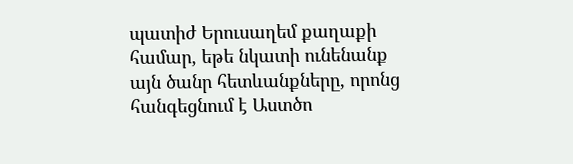պատիժ Երուսաղեմ քաղաքի համար, եթե նկատի ունենանք այն ծանր հետևանքները, որոնց հանգեցնում է Աստծո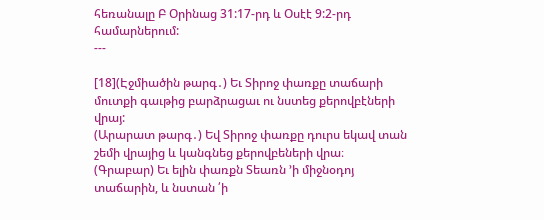հեռանալը Բ Օրինաց 31:17-րդ և Օսէէ 9:2-րդ համարներում:
---

[18](Էջմիածին թարգ․) Եւ Տիրոջ փառքը տաճարի մուտքի գաւթից բարձրացաւ ու նստեց քերովբէների վրայ:
(Արարատ թարգ․) Եվ Տիրոջ փառքը դուրս եկավ տան շեմի վրայից և կանգնեց քերովբեների վրա։
(Գրաբար) Եւ ելին փառքն Տեառն ՚ի միջնօդոյ տաճարին, և նստան ՛ի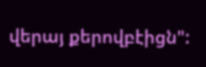վերայ քերովբէիցն":